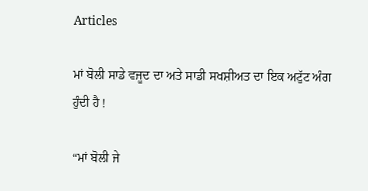Articles

ਮਾਂ ਬੋਲੀ ਸਾਡੇ ਵਜੂਦ ਦਾ ਅਤੇ ਸਾਡੀ ਸਖਸ਼ੀਅਤ ਦਾ ਇਕ ਅਟੁੱਟ ਅੰਗ ਹੁੰਦੀ ਹੈ !

“ਮਾਂ ਬੋਲੀ ਜੇ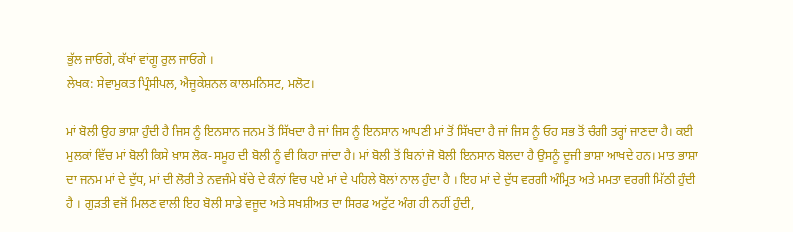ਭੁੱਲ ਜਾਓਗੇ, ਕੱਖਾਂ ਵਾਂਗੂ ਰੁਲ ਜਾਓਗੇ ।
ਲੇਖਕ: ਸੇਵਾਮੁਕਤ ਪ੍ਰਿੰਸੀਪਲ, ਐਜੂਕੇਸ਼ਨਲ ਕਾਲਮਨਿਸਟ, ਮਲੋਟ।

ਮਾਂ ਬੋਲੀ ਉਹ ਭਾਸ਼ਾ ਹੁੰਦੀ ਹੈ ਜਿਸ ਨੂੰ ਇਨਸਾਨ ਜਨਮ ਤੋਂ ਸਿੱਖਦਾ ਹੈ ਜਾਂ ਜਿਸ ਨੂੰ ਇਨਸਾਨ ਆਪਣੀ ਮਾਂ ਤੋਂ ਸਿੱਖਦਾ ਹੈ ਜਾਂ ਜਿਸ ਨੂੰ ਓਹ ਸਭ ਤੋਂ ਚੰਗੀ ਤਰ੍ਹਾਂ ਜਾਣਦਾ ਹੈ। ਕਈ ਮੁਲਕਾਂ ਵਿੱਚ ਮਾਂ ਬੋਲੀ ਕਿਸੇ ਖ਼ਾਸ ਲੋਕ-ਸਮੂਹ ਦੀ ਬੋਲੀ ਨੂੰ ਵੀ ਕਿਹਾ ਜਾਂਦਾ ਹੈ। ਮਾਂ ਬੋਲੀ ਤੋਂ ਬਿਨਾਂ ਜੋ ਬੋਲੀ ਇਨਸਾਨ ਬੋਲਦਾ ਹੈ ਉਸਨੂੰ ਦੂਜੀ ਭਾਸ਼ਾ ਆਖਦੇ ਹਨ। ਮਾਤ ਭਾਸ਼ਾ ਦਾ ਜਨਮ ਮਾਂ ਦੇ ਦੁੱਧ, ਮਾਂ ਦੀ ਲੋਰੀ ਤੇ ਨਵਜੰਮੇ ਬੱਚੇ ਦੇ ਕੰਨਾਂ ਵਿਚ ਪਏ ਮਾਂ ਦੇ ਪਹਿਲੇ ਬੋਲਾਂ ਨਾਲ ਹੁੰਦਾ ਹੈ । ਇਹ ਮਾਂ ਦੇ ਦੁੱਧ ਵਰਗੀ ਅੰਮ੍ਰਿਤ ਅਤੇ ਮਮਤਾ ਵਰਗੀ ਮਿੱਠੀ ਹੁੰਦੀ ਹੈ । ਗੁੜਤੀ ਵਜੋਂ ਮਿਲਣ ਵਾਲੀ ਇਹ ਬੋਲੀ ਸਾਡੇ ਵਜੂਦ ਅਤੇ ਸਖਸ਼ੀਅਤ ਦਾ ਸਿਰਫ ਅਟੁੱਟ ਅੰਗ ਹੀ ਨਹੀਂ ਹੁੰਦੀ,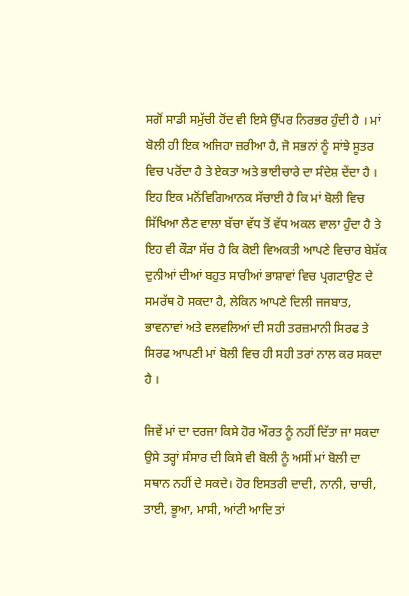ਸਗੋਂ ਸਾਡੀ ਸਮੁੱਚੀ ਹੋਂਦ ਵੀ ਇਸੇ ਉੱਪਰ ਨਿਰਭਰ ਹੁੰਦੀ ਹੈ । ਮਾਂ ਬੋਲੀ ਹੀ ਇਕ ਅਜਿਹਾ ਜ਼ਰੀਆ ਹੈ, ਜੋ ਸਭਨਾਂ ਨੂੰ ਸਾਂਝੇ ਸੂਤਰ ਵਿਚ ਪਰੋਂਦਾ ਹੈ ਤੇ ਏਕਤਾ ਅਤੇ ਭਾਈਚਾਰੇ ਦਾ ਸੰਦੇਸ਼ ਦੇਂਦਾ ਹੈ । ਇਹ ਇਕ ਮਨੋਂਵਿਗਿਆਨਕ ਸੱਚਾਈ ਹੈ ਕਿ ਮਾਂ ਬੋਲੀ ਵਿਚ ਸਿੱਖਿਆ ਲੈਣ ਵਾਲਾ ਬੱਚਾ ਵੱਧ ਤੋਂ ਵੱਧ ਅਕਲ ਵਾਲਾ ਹੁੰਦਾ ਹੈ ਤੇ ਇਹ ਵੀ ਕੌੜਾ ਸੱਚ ਹੈ ਕਿ ਕੋਈ ਵਿਅਕਤੀ ਆਪਣੇ ਵਿਚਾਰ ਬੇਸ਼ੱਕ ਦੁਨੀਆਂ ਦੀਆਂ ਬਹੁਤ ਸਾਰੀਆਂ ਭਾਸ਼ਾਵਾਂ ਵਿਚ ਪ੍ਰਗਟਾਉਣ ਦੇ ਸਮਰੱਥ ਹੋ ਸਕਦਾ ਹੈ, ਲੇਕਿਨ ਆਪਣੇ ਦਿਲੀ ਜਜਬਾਤ, ਭਾਵਨਾਵਾਂ ਅਤੇ ਵਲਵਲਿਆਂ ਦੀ ਸਹੀ ਤਰਜ਼ਮਾਨੀ ਸਿਰਫ ਤੇ ਸਿਰਫ ਆਪਣੀ ਮਾਂ ਬੋਲੀ ਵਿਚ ਹੀ ਸਹੀ ਤਰਾਂ ਨਾਲ ਕਰ ਸਕਦਾ ਹੈ ।

ਜਿਵੇਂ ਮਾਂ ਦਾ ਦਰਜਾ ਕਿਸੇ ਹੋਰ ਔਰਤ ਨੂੰ ਨਹੀਂ ਦਿੱਤਾ ਜਾ ਸਕਦਾ ਉਸੇ ਤਰ੍ਹਾਂ ਸੰਸਾਰ ਦੀ ਕਿਸੇ ਵੀ ਬੋਲੀ ਨੂੰ ਅਸੀਂ ਮਾਂ ਬੋਲੀ ਦਾ ਸਥਾਨ ਨਹੀਂ ਦੇ ਸਕਦੇ। ਹੋਰ ਇਸਤਰੀ ਦਾਦੀ, ਨਾਨੀ, ਚਾਚੀ, ਤਾਈ, ਭੂਆ, ਮਾਸੀ, ਆਂਟੀ ਆਦਿ ਤਾਂ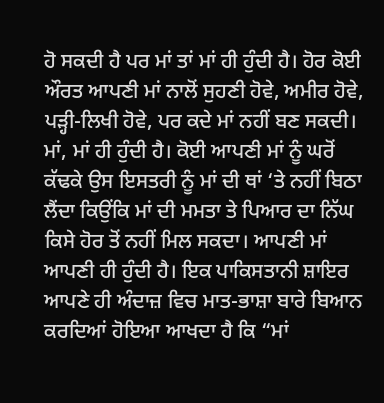ਹੋ ਸਕਦੀ ਹੈ ਪਰ ਮਾਂ ਤਾਂ ਮਾਂ ਹੀ ਹੁੰਦੀ ਹੈ। ਹੋਰ ਕੋਈ ਔਰਤ ਆਪਣੀ ਮਾਂ ਨਾਲੋਂ ਸੁਹਣੀ ਹੋਵੇ, ਅਮੀਰ ਹੋਵੇ, ਪੜ੍ਹੀ-ਲਿਖੀ ਹੋਵੇ, ਪਰ ਕਦੇ ਮਾਂ ਨਹੀਂ ਬਣ ਸਕਦੀ। ਮਾਂ, ਮਾਂ ਹੀ ਹੁੰਦੀ ਹੈ। ਕੋਈ ਆਪਣੀ ਮਾਂ ਨੂੰ ਘਰੋਂ ਕੱਢਕੇ ਉਸ ਇਸਤਰੀ ਨੂੰ ਮਾਂ ਦੀ ਥਾਂ ‘ਤੇ ਨਹੀਂ ਬਿਠਾ ਲੈਂਦਾ ਕਿਉਂਕਿ ਮਾਂ ਦੀ ਮਮਤਾ ਤੇ ਪਿਆਰ ਦਾ ਨਿੱਘ ਕਿਸੇ ਹੋਰ ਤੋਂ ਨਹੀਂ ਮਿਲ ਸਕਦਾ। ਆਪਣੀ ਮਾਂ ਆਪਣੀ ਹੀ ਹੁੰਦੀ ਹੈ। ਇਕ ਪਾਕਿਸਤਾਨੀ ਸ਼ਾਇਰ ਆਪਣੇ ਹੀ ਅੰਦਾਜ਼ ਵਿਚ ਮਾਤ-ਭਾਸ਼ਾ ਬਾਰੇ ਬਿਆਨ ਕਰਦਿਆਂ ਹੋਇਆ ਆਖਦਾ ਹੈ ਕਿ “ਮਾਂ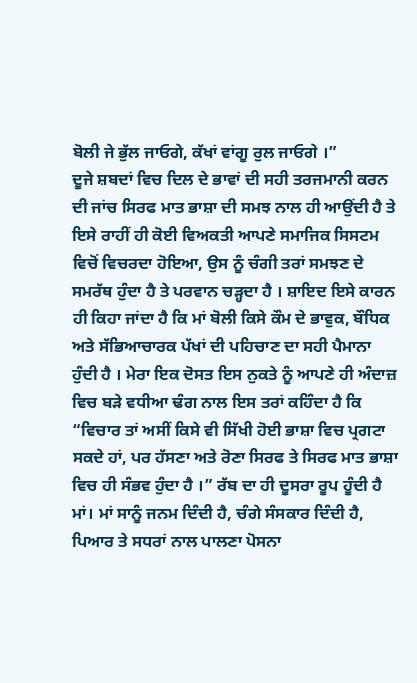ਬੋਲੀ ਜੇ ਭੁੱਲ ਜਾਓਗੇ, ਕੱਖਾਂ ਵਾਂਗੂ ਰੁਲ ਜਾਓਗੇ ।”
ਦੂਜੇ ਸ਼ਬਦਾਂ ਵਿਚ ਦਿਲ ਦੇ ਭਾਵਾਂ ਦੀ ਸਹੀ ਤਰਜਮਾਨੀ ਕਰਨ ਦੀ ਜਾਂਚ ਸਿਰਫ ਮਾਤ ਭਾਸ਼ਾ ਦੀ ਸਮਝ ਨਾਲ ਹੀ ਆਉਂਦੀ ਹੈ ਤੇ ਇਸੇ ਰਾਹੀਂ ਹੀ ਕੋਈ ਵਿਅਕਤੀ ਆਪਣੇ ਸਮਾਜਿਕ ਸਿਸਟਮ ਵਿਚੋਂ ਵਿਚਰਦਾ ਹੋਇਆ, ਉਸ ਨੂੰ ਚੰਗੀ ਤਰਾਂ ਸਮਝਣ ਦੇ ਸਮਰੱਥ ਹੁੰਦਾ ਹੈ ਤੇ ਪਰਵਾਨ ਚੜ੍ਹਦਾ ਹੈ । ਸ਼ਾਇਦ ਇਸੇ ਕਾਰਨ ਹੀ ਕਿਹਾ ਜਾਂਦਾ ਹੈ ਕਿ ਮਾਂ ਬੋਲੀ ਕਿਸੇ ਕੌਮ ਦੇ ਭਾਵੁਕ, ਬੌਧਿਕ ਅਤੇ ਸੱਭਿਆਚਾਰਕ ਪੱਖਾਂ ਦੀ ਪਹਿਚਾਣ ਦਾ ਸਹੀ ਪੈਮਾਨਾ ਹੁੰਦੀ ਹੈ । ਮੇਰਾ ਇਕ ਦੋਸਤ ਇਸ ਨੁਕਤੇ ਨੂੰ ਆਪਣੇ ਹੀ ਅੰਦਾਜ਼ ਵਿਚ ਬੜੇ ਵਧੀਆ ਢੰਗ ਨਾਲ ਇਸ ਤਰਾਂ ਕਹਿੰਦਾ ਹੈ ਕਿ “ਵਿਚਾਰ ਤਾਂ ਅਸੀਂ ਕਿਸੇ ਵੀ ਸਿੱਖੀ ਹੋਈ ਭਾਸ਼ਾ ਵਿਚ ਪ੍ਰਗਟਾ ਸਕਦੇ ਹਾਂ, ਪਰ ਹੱਸਣਾ ਅਤੇ ਰੋਣਾ ਸਿਰਫ ਤੇ ਸਿਰਫ ਮਾਤ ਭਾਸ਼ਾ ਵਿਚ ਹੀ ਸੰਭਵ ਹੁੰਦਾ ਹੈ ।” ਰੱਬ ਦਾ ਹੀ ਦੂਸਰਾ ਰੂਪ ਹੂੰਦੀ ਹੈ ਮਾਂ। ਮਾਂ ਸਾਨੂੰ ਜਨਮ ਦਿੰਦੀ ਹੈ, ਚੰਗੇ ਸੰਸਕਾਰ ਦਿੰਦੀ ਹੈ, ਪਿਆਰ ਤੇ ਸਧਰਾਂ ਨਾਲ ਪਾਲਣਾ ਪੋਸਨਾ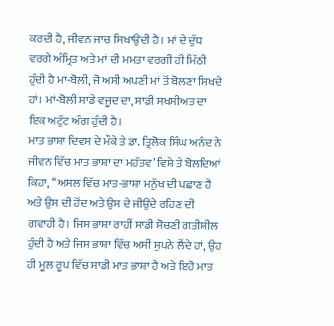ਕਰਦੀ ਹੈ, ਜੀਵਨ ਜਾਚ ਸਿਖਾਉਂਦੀ ਹੈ। ਮਾਂ ਦੇ ਦੁੱਧ ਵਰਗੇ ਅੰਮ੍ਰਿਤ ਅਤੇ ਮਾਂ ਦੀ ਮਮਤਾ ਵਰਗੀ ਹੀ ਮਿੱਠੀ ਹੁੰਦੀ ਹੈ ਮਾ-ਬੋਲੀ, ਜੋ ਅਸੀ ਅਪਣੀ ਮਾਂ ਤੋਂ ਬੋਲਣਾ ਸਿਖਦੇ ਹਾਂ। ਮਾਂ-ਬੋਲੀ ਸਾਡੇ ਵਜੂਦ ਦਾ, ਸਾਡੀ ਸਖਸੀਅਤ ਦਾ ਇਕ ਅਟੁੱਟ ਅੰਗ ਹੁੰਦੀ ਹੈ।
ਮਾਤ ਭਾਸ਼ਾ ਦਿਵਸ ਦੇ ਮੌਕੇ ਤੇ ਡਾ. ਤ੍ਰਿਲੋਕ ਸਿੰਘ ਅਨੰਦ ਨੇ ਜੀਵਨ ਵਿੱਚ ਮਾਤ ਭਾਸ਼ਾ ਦਾ ਮਹੱਤਵ’ ਵਿਸ਼ੇ ਤੇ ਬੋਲਦਿਆਂ ਕਿਹਾ, ‘‘ਅਸਲ ਵਿੱਚ ਮਾਤ-ਭਾਸ਼ਾ ਮਨੁੱਖ ਦੀ ਪਛਾਣ ਹੈ ਅਤੇ ਉਸ ਦੀ ਹੋਂਦ ਅਤੇ ਉਸ ਦੇ ਜੀਉਂਦੇ ਰਹਿਣ ਦੀ ਗਵਾਹੀ ਹੈ। ਜਿਸ ਭਾਸ਼ਾ ਰਾਹੀਂ ਸਾਡੀ ਸੋਚਣੀ ਗਤੀਸ਼ੀਲ ਹੁੰਦੀ ਹੈ ਅਤੇ ਜਿਸ ਭਾਸ਼ਾ ਵਿੱਚ ਅਸੀਂ ਸੁਪਨੇ ਲੈਂਦੇ ਹਾਂ, ਉਹ ਹੀ ਮੂਲ ਰੂਪ ਵਿੱਚ ਸਾਡੀ ਮਾਤ ਭਾਸ਼ਾ ਹੈ ਅਤੇ ਇਹੋ ਮਾਤ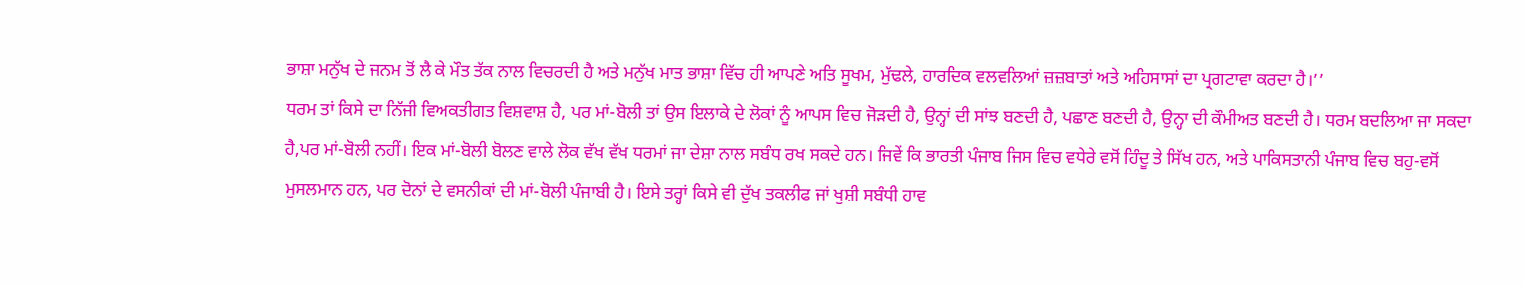ਭਾਸ਼ਾ ਮਨੁੱਖ ਦੇ ਜਨਮ ਤੋਂ ਲੈ ਕੇ ਮੌਤ ਤੱਕ ਨਾਲ ਵਿਚਰਦੀ ਹੈ ਅਤੇ ਮਨੁੱਖ ਮਾਤ ਭਾਸ਼ਾ ਵਿੱਚ ਹੀ ਆਪਣੇ ਅਤਿ ਸੂਖਮ, ਮੁੱਢਲੇ, ਹਾਰਦਿਕ ਵਲਵਲਿਆਂ ਜ਼ਜ਼ਬਾਤਾਂ ਅਤੇ ਅਹਿਸਾਸਾਂ ਦਾ ਪ੍ਰਗਟਾਵਾ ਕਰਦਾ ਹੈ।’’
ਧਰਮ ਤਾਂ ਕਿਸੇ ਦਾ ਨਿੱਜੀ ਵਿਅਕਤੀਗਤ ਵਿਸ਼ਵਾਸ਼ ਹੈ, ਪਰ ਮਾਂ-ਬੋਲੀ ਤਾਂ ਉਸ ਇਲਾਕੇ ਦੇ ਲੋਕਾਂ ਨੂੰ ਆਪਸ ਵਿਚ ਜੋੜਦੀ ਹੈ, ਉਨ੍ਹਾਂ ਦੀ ਸਾਂਝ ਬਣਦੀ ਹੈ, ਪਛਾਣ ਬਣਦੀ ਹੈ, ਉਨ੍ਹਾ ਦੀ ਕੌਮੀਅਤ ਬਣਦੀ ਹੈ। ਧਰਮ ਬਦਲਿਆ ਜਾ ਸਕਦਾ ਹੈ,ਪਰ ਮਾਂ-ਬੋਲੀ ਨਹੀਂ। ਇਕ ਮਾਂ-ਬੋਲੀ ਬੋਲਣ ਵਾਲੇ ਲੋਕ ਵੱਖ ਵੱਖ ਧਰਮਾਂ ਜਾ ਦੇਸ਼ਾ ਨਾਲ ਸਬੰਧ ਰਖ ਸਕਦੇ ਹਨ। ਜਿਵੇਂ ਕਿ ਭਾਰਤੀ ਪੰਜਾਬ ਜਿਸ ਵਿਚ ਵਧੇਰੇ ਵਸੋਂ ਹਿੰਦੂ ਤੇ ਸਿੱਖ ਹਨ, ਅਤੇ ਪਾਕਿਸਤਾਨੀ ਪੰਜਾਬ ਵਿਚ ਬਹੁ-ਵਸੋਂ ਮੁਸਲਮਾਨ ਹਨ, ਪਰ ਦੋਨਾਂ ਦੇ ਵਸਨੀਕਾਂ ਦੀ ਮਾਂ-ਬੋਲੀ ਪੰਜਾਬੀ ਹੈ। ਇਸੇ ਤਰ੍ਹਾਂ ਕਿਸੇ ਵੀ ਦੁੱਖ ਤਕਲੀਫ ਜਾਂ ਖੁਸ਼ੀ ਸਬੰਧੀ ਹਾਵ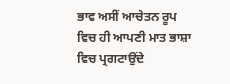ਭਾਵ ਅਸੀਂ ਆਚੇਤਨ ਰੂਪ ਵਿਚ ਹੀ ਆਪਣੀ ਮਾਤ ਭਾਸ਼ਾ ਵਿਚ ਪ੍ਰਗਟਾਉਂਦੇ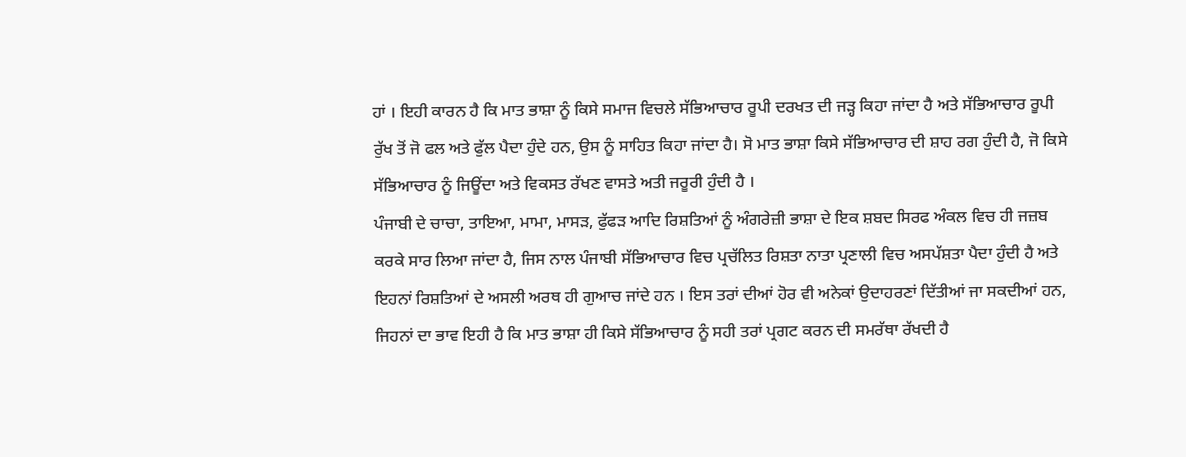ਹਾਂ । ਇਹੀ ਕਾਰਨ ਹੈ ਕਿ ਮਾਤ ਭਾਸ਼ਾ ਨੂੰ ਕਿਸੇ ਸਮਾਜ ਵਿਚਲੇ ਸੱਭਿਆਚਾਰ ਰੂਪੀ ਦਰਖਤ ਦੀ ਜੜ੍ਹ ਕਿਹਾ ਜਾਂਦਾ ਹੈ ਅਤੇ ਸੱਭਿਆਚਾਰ ਰੂਪੀ ਰੁੱਖ ਤੋਂ ਜੋ ਫਲ ਅਤੇ ਫੁੱਲ ਪੈਦਾ ਹੁੰਦੇ ਹਨ, ਉਸ ਨੂੰ ਸਾਹਿਤ ਕਿਹਾ ਜਾਂਦਾ ਹੈ। ਸੋ ਮਾਤ ਭਾਸ਼ਾ ਕਿਸੇ ਸੱਭਿਆਚਾਰ ਦੀ ਸ਼ਾਹ ਰਗ ਹੁੰਦੀ ਹੈ, ਜੋ ਕਿਸੇ ਸੱਭਿਆਚਾਰ ਨੂੰ ਜਿਊਂਦਾ ਅਤੇ ਵਿਕਸਤ ਰੱਖਣ ਵਾਸਤੇ ਅਤੀ ਜਰੂਰੀ ਹੁੰਦੀ ਹੈ ।
ਪੰਜਾਬੀ ਦੇ ਚਾਚਾ, ਤਾਇਆ, ਮਾਮਾ, ਮਾਸੜ, ਫੁੱਫੜ ਆਦਿ ਰਿਸ਼ਤਿਆਂ ਨੂੰ ਅੰਗਰੇਜ਼ੀ ਭਾਸ਼ਾ ਦੇ ਇਕ ਸ਼ਬਦ ਸਿਰਫ ਅੰਕਲ ਵਿਚ ਹੀ ਜਜ਼ਬ ਕਰਕੇ ਸਾਰ ਲਿਆ ਜਾਂਦਾ ਹੈ, ਜਿਸ ਨਾਲ ਪੰਜਾਬੀ ਸੱਭਿਆਚਾਰ ਵਿਚ ਪ੍ਰਚੱਲਿਤ ਰਿਸ਼ਤਾ ਨਾਤਾ ਪ੍ਰਣਾਲੀ ਵਿਚ ਅਸਪੱਸ਼ਤਾ ਪੈਦਾ ਹੁੰਦੀ ਹੈ ਅਤੇ ਇਹਨਾਂ ਰਿਸ਼ਤਿਆਂ ਦੇ ਅਸਲੀ ਅਰਥ ਹੀ ਗੁਆਚ ਜਾਂਦੇ ਹਨ । ਇਸ ਤਰਾਂ ਦੀਆਂ ਹੋਰ ਵੀ ਅਨੇਕਾਂ ਉਦਾਹਰਣਾਂ ਦਿੱਤੀਆਂ ਜਾ ਸਕਦੀਆਂ ਹਨ, ਜਿਹਨਾਂ ਦਾ ਭਾਵ ਇਹੀ ਹੈ ਕਿ ਮਾਤ ਭਾਸ਼ਾ ਹੀ ਕਿਸੇ ਸੱਭਿਆਚਾਰ ਨੂੰ ਸਹੀ ਤਰਾਂ ਪ੍ਰਗਟ ਕਰਨ ਦੀ ਸਮਰੱਥਾ ਰੱਖਦੀ ਹੈ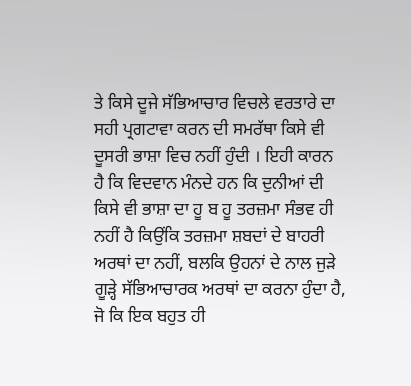ਤੇ ਕਿਸੇ ਦੂਜੇ ਸੱਭਿਆਚਾਰ ਵਿਚਲੇ ਵਰਤਾਰੇ ਦਾ ਸਹੀ ਪ੍ਰਗਟਾਵਾ ਕਰਨ ਦੀ ਸਮਰੱਥਾ ਕਿਸੇ ਵੀ ਦੂਸਰੀ ਭਾਸ਼ਾ ਵਿਚ ਨਹੀਂ ਹੁੰਦੀ । ਇਹੀ ਕਾਰਨ ਹੈ ਕਿ ਵਿਦਵਾਨ ਮੰਨਦੇ ਹਨ ਕਿ ਦੁਨੀਆਂ ਦੀ ਕਿਸੇ ਵੀ ਭਾਸ਼ਾ ਦਾ ਹੂ ਬ ਹੂ ਤਰਜ਼ਮਾ ਸੰਭਵ ਹੀ ਨਹੀਂ ਹੈ ਕਿਉਂਕਿ ਤਰਜ਼ਮਾ ਸ਼ਬਦਾਂ ਦੇ ਬਾਹਰੀ ਅਰਥਾਂ ਦਾ ਨਹੀਂ, ਬਲਕਿ ਉਹਨਾਂ ਦੇ ਨਾਲ ਜੁੜੇ ਗੂੜ੍ਹੇ ਸੱਭਿਆਚਾਰਕ ਅਰਥਾਂ ਦਾ ਕਰਨਾ ਹੁੰਦਾ ਹੈ, ਜੋ ਕਿ ਇਕ ਬਹੁਤ ਹੀ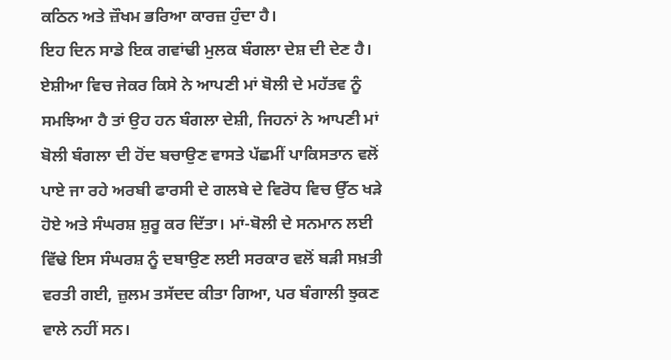ਕਠਿਨ ਅਤੇ ਜ਼ੌਖਮ ਭਰਿਆ ਕਾਰਜ਼ ਹੁੰਦਾ ਹੈ।
ਇਹ ਦਿਨ ਸਾਡੇ ਇਕ ਗਵਾਂਢੀ ਮੁਲਕ ਬੰਗਲਾ ਦੇਸ਼ ਦੀ ਦੇਣ ਹੈ। ਏਸ਼ੀਆ ਵਿਚ ਜੇਕਰ ਕਿਸੇ ਨੇ ਆਪਣੀ ਮਾਂ ਬੋਲੀ ਦੇ ਮਹੱਤਵ ਨੂੰ ਸਮਝਿਆ ਹੈ ਤਾਂ ਉਹ ਹਨ ਬੰਗਲਾ ਦੇਸ਼ੀ, ਜਿਹਨਾਂ ਨੇ ਆਪਣੀ ਮਾਂ ਬੋਲੀ ਬੰਗਲਾ ਦੀ ਹੋਂਦ ਬਚਾਉਣ ਵਾਸਤੇ ਪੱਛਮੀਂ ਪਾਕਿਸਤਾਨ ਵਲੋਂ ਪਾਏ ਜਾ ਰਹੇ ਅਰਬੀ ਫਾਰਸੀ ਦੇ ਗਲਬੇ ਦੇ ਵਿਰੋਧ ਵਿਚ ਉੱਠ ਖੜੇ ਹੋਏ ਅਤੇ ਸੰਘਰਸ਼ ਸ਼ੁਰੂ ਕਰ ਦਿੱਤਾ। ਮਾਂ-ਬੋਲੀ ਦੇ ਸਨਮਾਨ ਲਈ ਵਿੱਢੇ ਇਸ ਸੰਘਰਸ਼ ਨੂੰ ਦਬਾਉਣ ਲਈ ਸਰਕਾਰ ਵਲੋਂ ਬੜੀ ਸਖ਼ਤੀ ਵਰਤੀ ਗਈ, ਜ਼ੁਲਮ ਤਸੱਦਦ ਕੀਤਾ ਗਿਆ, ਪਰ ਬੰਗਾਲੀ ਝੁਕਣ ਵਾਲੇ ਨਹੀਂ ਸਨ।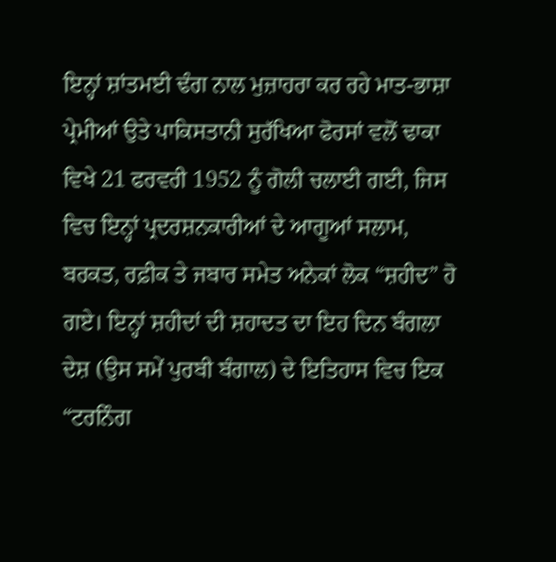ਇਨ੍ਹਾਂ ਸ਼ਾਂਤਮਈ ਢੰਗ ਨਾਲ ਮੁਜ਼ਾਹਰਾ ਕਰ ਰਹੇ ਮਾਤ-ਭਾਸ਼ਾ ਪ੍ਰੇਮੀਆਂ ਉਤੇ ਪਾਕਿਸਤਾਨੀ ਸੁਰੱਖਿਆ ਫੋਰਸਾਂ ਵਲੋਂ ਢਾਕਾ ਵਿਖੇ 21 ਫਰਵਰੀ 1952 ਨੂੰ ਗੋਲੀ ਚਲਾਈ ਗਈ, ਜਿਸ ਵਿਚ ਇਨ੍ਹਾਂ ਪ੍ਰਦਰਸ਼ਨਕਾਰੀਆਂ ਦੇ ਆਗੂਆਂ ਸਲਾਮ, ਬਰਕਤ, ਰਫ਼ੀਕ ਤੇ ਜਬਾਰ ਸਮੇਤ ਅਨੇਕਾਂ ਲੋਕ “ਸ਼ਹੀਦ” ਹੋ ਗਏ। ਇਨ੍ਹਾਂ ਸ਼ਹੀਦਾਂ ਦੀ ਸ਼ਹਾਦਤ ਦਾ ਇਹ ਦਿਨ ਬੰਗਲਾ ਦੇਸ਼ (ਉਸ ਸਮੇਂ ਪੁਰਬੀ ਬੰਗਾਲ) ਦੇ ਇਤਿਹਾਸ ਵਿਚ ਇਕ “ਟਰਨਿੰਗ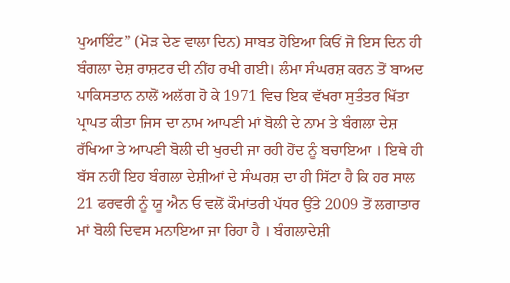ਪੁਆਇੰਟ” (ਮੋੜ ਦੇਣ ਵਾਲਾ ਦਿਨ) ਸਾਬਤ ਹੋਇਆ ਕਿਓਂ ਜੋ ਇਸ ਦਿਨ ਹੀ ਬੰਗਲਾ ਦੇਸ਼ ਰਾਸ਼ਟਰ ਦੀ ਨੀਂਹ ਰਖੀ ਗਈ। ਲੰਮਾ ਸੰਘਰਸ਼ ਕਰਨ ਤੋਂ ਬਾਅਦ ਪਾਕਿਸਤਾਨ ਨਾਲੋਂ ਅਲੱਗ ਹੋ ਕੇ 1971 ਵਿਚ ਇਕ ਵੱਖਰਾ ਸੁਤੰਤਰ ਖਿੱਤਾ ਪ੍ਰਾਪਤ ਕੀਤਾ ਜਿਸ ਦਾ ਨਾਮ ਆਪਣੀ ਮਾਂ ਬੋਲੀ ਦੇ ਨਾਮ ਤੇ ਬੰਗਲਾ ਦੇਸ਼ ਰੱਖਿਆ ਤੇ ਆਪਣੀ ਬੋਲੀ ਦੀ ਖੁਰਦੀ ਜਾ ਰਹੀ ਹੋਂਦ ਨੂੰ ਬਚਾਇਆ । ਇਥੇ ਹੀ ਬੱਸ ਨਹੀਂ ਇਹ ਬੰਗਲਾ ਦੇਸ਼ੀਆਂ ਦੇ ਸੰਘਰਸ਼ ਦਾ ਹੀ ਸਿੱਟਾ ਹੈ ਕਿ ਹਰ ਸਾਲ 21 ਫਰਵਰੀ ਨੂੰ ਯੂ ਐਨ ਓ ਵਲੋਂ ਕੌਮਾਂਤਰੀ ਪੱਧਰ ਉੱਤੇ 2009 ਤੋਂ ਲਗਾਤਾਰ ਮਾਂ ਬੋਲੀ ਦਿਵਸ ਮਨਾਇਆ ਜਾ ਰਿਹਾ ਹੈ । ਬੰਗਲਾਦੇਸ਼ੀ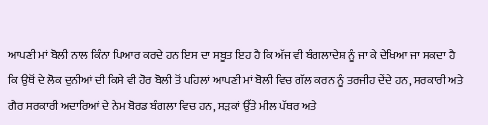ਆਪਣੀ ਮਾਂ ਬੋਲੀ ਨਾਲ ਕਿੰਨਾ ਪਿਆਰ ਕਰਦੇ ਹਨ ਇਸ ਦਾ ਸਬੂਤ ਇਹ ਹੈ ਕਿ ਅੱਜ ਵੀ ਬੰਗਲਾਦੇਸ਼ ਨੂੰ ਜਾ ਕੇ ਦੇਖਿਆ ਜਾ ਸਕਦਾ ਹੈ ਕਿ ਉਥੋਂ ਦੇ ਲੋਕ ਦੁਨੀਆਂ ਦੀ ਕਿਸੇ ਵੀ ਹੋਰ ਬੋਲੀ ਤੋਂ ਪਹਿਲਾਂ ਆਪਣੀ ਮਾਂ ਬੋਲੀ ਵਿਚ ਗੱਲ ਕਰਨ ਨੂੰ ਤਰਜੀਹ ਦੇਂਦੇ ਹਨ, ਸਰਕਾਰੀ ਅਤੇ ਗੈਰ ਸਰਕਾਰੀ ਅਦਾਰਿਆਂ ਦੇ ਨੇਮ ਬੋਰਡ ਬੰਗਲਾ ਵਿਚ ਹਨ, ਸੜਕਾਂ ਉੱਤੇ ਮੀਲ ਪੱਥਰ ਅਤੇ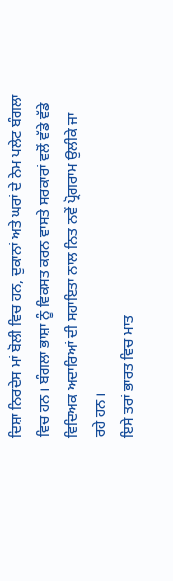ਦਿਸ਼ਾ ਨਿਰਦੇਸ ਮਾਂ ਬੋਲੀ ਵਿਚ ਹਨ, ਦੁਕਾਨਾਂ ਅਤੇ ਘਰਾਂ ਦੇ ਨੇਮ ਪਲੇਟ ਬੰਗਲਾ ਵਿਚ ਹਨ। ਬੰਗਲਾ ਭਾਸ਼ਾ ਨੂੰ ਵਿਕਸਤ ਕਰਨ ਵਾਸਤੇ ਸਰਕਾਰਾਂ ਵਲੋਂ ਵੱਡੇ ਵੱਡੇ ਵਿਦਿਅਕ ਅਦਾਰਿਆਂ ਦੀ ਸਹਾਇਤਾ ਨਾਲ ਨਿਤ ਨਵੇਂ ਪ੍ਰੋਗਰਾਮ ਉਲੀਕੇ ਜਾ ਰਹੇ ਹਨ।
ਇਸੇ ਤਰਾਂ ਭਾਰਤ ਵਿਚ ਮਾਤ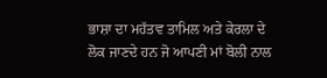ਭਾਸ਼ਾ ਦਾ ਮਹੱਤਵ ਤਾਮਿਲ ਅਤੇ ਕੇਰਲਾ ਦੇ ਲੋਕ ਜਾਣਦੇ ਹਨ ਜੋ ਆਪਣੀ ਮਾਂ ਬੋਲੀ ਨਾਲ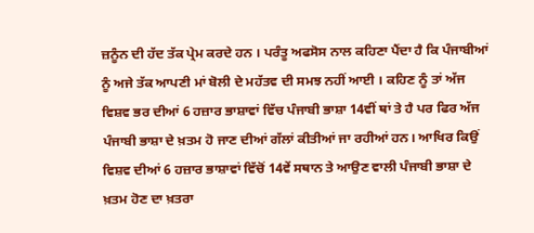ਜ਼ਨੂੰਨ ਦੀ ਹੱਦ ਤੱਕ ਪ੍ਰੇਮ ਕਰਦੇ ਹਨ । ਪਰੰਤੂ ਅਫਸੋਸ ਨਾਲ ਕਹਿਣਾ ਪੈਂਦਾ ਹੈ ਕਿ ਪੰਜਾਬੀਆਂ ਨੂੰ ਅਜੇ ਤੱਕ ਆਪਣੀ ਮਾਂ ਬੋਲੀ ਦੇ ਮਹੱਤਵ ਦੀ ਸਮਝ ਨਹੀਂ ਆਈ । ਕਹਿਣ ਨੂੰ ਤਾਂ ਅੱਜ ਵਿਸ਼ਵ ਭਰ ਦੀਆਂ 6 ਹਜ਼ਾਰ ਭਾਸ਼ਾਵਾਂ ਵਿੱਚ ਪੰਜਾਬੀ ਭਾਸ਼ਾ 14ਵੀਂ ਥਾਂ ਤੇ ਹੈ ਪਰ ਫਿਰ ਅੱਜ ਪੰਜਾਬੀ ਭਾਸ਼ਾ ਦੇ ਖ਼ਤਮ ਹੋ ਜਾਣ ਦੀਆਂ ਗੱਲਾਂ ਕੀਤੀਆਂ ਜਾ ਰਹੀਆਂ ਹਨ। ਆਖਿਰ ਕਿਉਂ ਵਿਸ਼ਵ ਦੀਆਂ 6 ਹਜ਼ਾਰ ਭਾਸ਼ਾਵਾਂ ਵਿੱਚੋਂ 14ਵੇਂ ਸਥਾਨ ਤੇ ਆਉਣ ਵਾਲੀ ਪੰਜਾਬੀ ਭਾਸ਼ਾ ਦੇ ਖ਼ਤਮ ਹੋਣ ਦਾ ਖ਼ਤਰਾ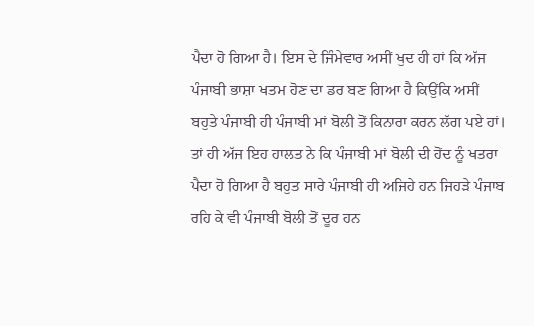ਪੈਦਾ ਹੋ ਗਿਆ ਹੈ। ਇਸ ਦੇ ਜਿੰਮੇਵਾਰ ਅਸੀਂ ਖੁਦ ਹੀ ਹਾਂ ਕਿ ਅੱਜ ਪੰਜਾਬੀ ਭਾਸ਼ਾ ਖਤਮ ਹੋਣ ਦਾ ਡਰ ਬਣ ਗਿਆ ਹੈ ਕਿਉਂਕਿ ਅਸੀਂ ਬਹੁਤੇ ਪੰਜਾਬੀ ਹੀ ਪੰਜਾਬੀ ਮਾਂ ਬੋਲੀ ਤੋਂ ਕਿਨਾਰਾ ਕਰਨ ਲੱਗ ਪਏ ਹਾਂ। ਤਾਂ ਹੀ ਅੱਜ ਇਹ ਹਾਲਤ ਨੇ ਕਿ ਪੰਜਾਬੀ ਮਾਂ ਬੋਲੀ ਦੀ ਹੋਂਦ ਨੂੰ ਖਤਰਾ ਪੈਦਾ ਹੋ ਗਿਆ ਹੈ ਬਹੁਤ ਸਾਰੇ ਪੰਜਾਬੀ ਹੀ ਅਜਿਹੇ ਹਨ ਜਿਹੜੇ ਪੰਜਾਬ ਰਹਿ ਕੇ ਵੀ ਪੰਜਾਬੀ ਬੋਲੀ ਤੋਂ ਦੂਰ ਹਨ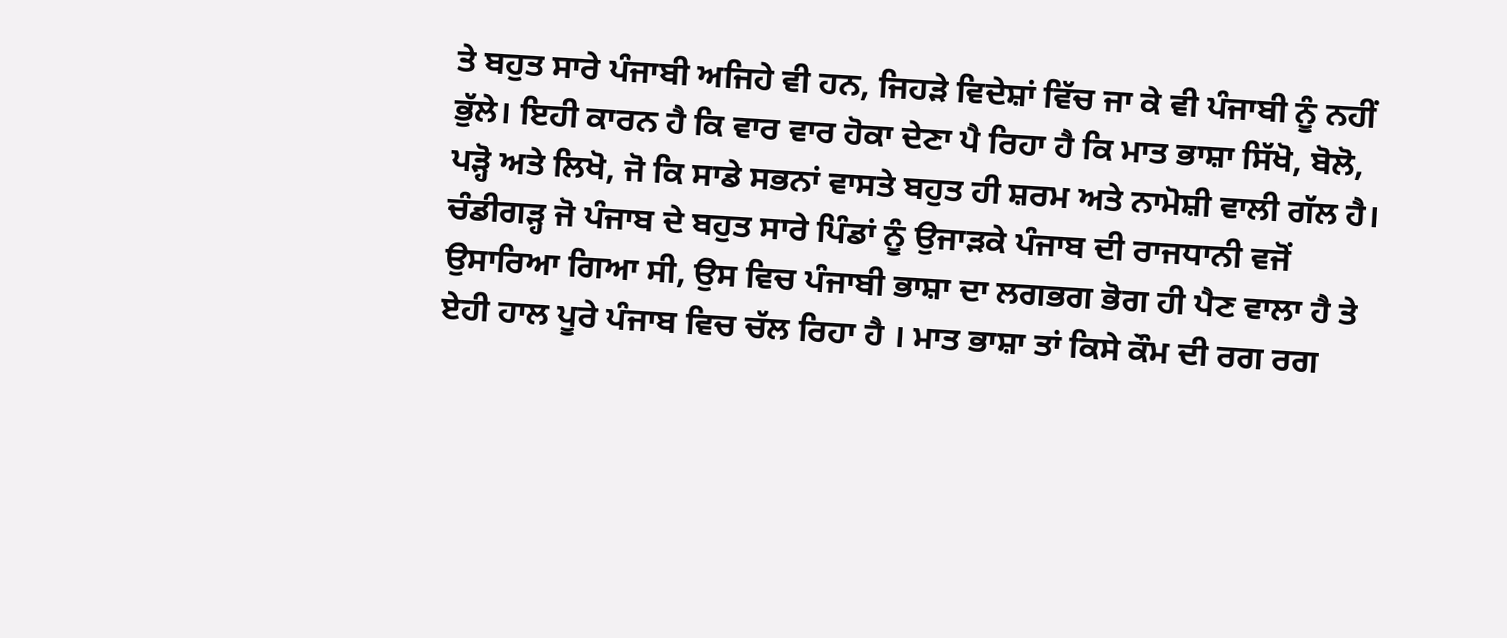ਤੇ ਬਹੁਤ ਸਾਰੇ ਪੰਜਾਬੀ ਅਜਿਹੇ ਵੀ ਹਨ, ਜਿਹੜੇ ਵਿਦੇਸ਼ਾਂ ਵਿੱਚ ਜਾ ਕੇ ਵੀ ਪੰਜਾਬੀ ਨੂੰ ਨਹੀਂ ਭੁੱਲੇ। ਇਹੀ ਕਾਰਨ ਹੈ ਕਿ ਵਾਰ ਵਾਰ ਹੋਕਾ ਦੇਣਾ ਪੈ ਰਿਹਾ ਹੈ ਕਿ ਮਾਤ ਭਾਸ਼ਾ ਸਿੱਖੋ, ਬੋਲੋ, ਪੜ੍ਹੋ ਅਤੇ ਲਿਖੋ, ਜੋ ਕਿ ਸਾਡੇ ਸਭਨਾਂ ਵਾਸਤੇ ਬਹੁਤ ਹੀ ਸ਼ਰਮ ਅਤੇ ਨਾਮੋਸ਼ੀ ਵਾਲੀ ਗੱਲ ਹੈ। ਚੰਡੀਗੜ੍ਹ ਜੋ ਪੰਜਾਬ ਦੇ ਬਹੁਤ ਸਾਰੇ ਪਿੰਡਾਂ ਨੂੰ ਉਜਾੜਕੇ ਪੰਜਾਬ ਦੀ ਰਾਜਧਾਨੀ ਵਜੋਂ ਉਸਾਰਿਆ ਗਿਆ ਸੀ, ਉਸ ਵਿਚ ਪੰਜਾਬੀ ਭਾਸ਼ਾ ਦਾ ਲਗਭਗ ਭੋਗ ਹੀ ਪੈਣ ਵਾਲਾ ਹੈ ਤੇ ਏਹੀ ਹਾਲ ਪੂਰੇ ਪੰਜਾਬ ਵਿਚ ਚੱਲ ਰਿਹਾ ਹੈ । ਮਾਤ ਭਾਸ਼ਾ ਤਾਂ ਕਿਸੇ ਕੌਮ ਦੀ ਰਗ ਰਗ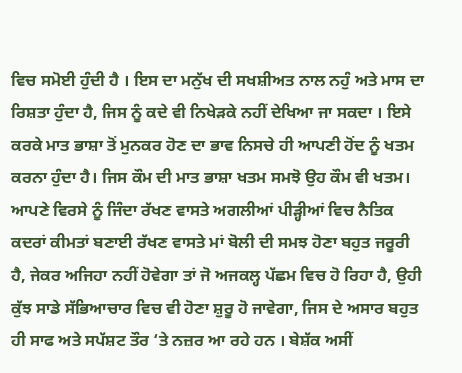ਵਿਚ ਸਮੋਈ ਹੁੰਦੀ ਹੈ । ਇਸ ਦਾ ਮਨੁੱਖ ਦੀ ਸਖਸ਼ੀਅਤ ਨਾਲ ਨਹੁੰ ਅਤੇ ਮਾਸ ਦਾ ਰਿਸ਼ਤਾ ਹੁੰਦਾ ਹੈ, ਜਿਸ ਨੂੰ ਕਦੇ ਵੀ ਨਿਖੇੜਕੇ ਨਹੀਂ ਦੇਖਿਆ ਜਾ ਸਕਦਾ । ਇਸੇ ਕਰਕੇ ਮਾਤ ਭਾਸ਼ਾ ਤੋਂ ਮੁਨਕਰ ਹੋਣ ਦਾ ਭਾਵ ਨਿਸਚੇ ਹੀ ਆਪਣੀ ਹੋਂਦ ਨੂੰ ਖਤਮ ਕਰਨਾ ਹੁੰਦਾ ਹੈ। ਜਿਸ ਕੌਮ ਦੀ ਮਾਤ ਭਾਸ਼ਾ ਖਤਮ ਸਮਝੋ ਉਹ ਕੌਮ ਵੀ ਖਤਮ।
ਆਪਣੇ ਵਿਰਸੇ ਨੂੰ ਜਿੰਦਾ ਰੱਖਣ ਵਾਸਤੇ ਅਗਲੀਆਂ ਪੀੜ੍ਹੀਆਂ ਵਿਚ ਨੈਤਿਕ ਕਦਰਾਂ ਕੀਮਤਾਂ ਬਣਾਈ ਰੱਖਣ ਵਾਸਤੇ ਮਾਂ ਬੋਲੀ ਦੀ ਸਮਝ ਹੋਣਾ ਬਹੁਤ ਜਰੂਰੀ ਹੈ, ਜੇਕਰ ਅਜਿਹਾ ਨਹੀਂ ਹੋਵੇਗਾ ਤਾਂ ਜੋ ਅਜਕਲ੍ਹ ਪੱਛਮ ਵਿਚ ਹੋ ਰਿਹਾ ਹੈ, ਉਹੀ ਕੁੱਝ ਸਾਡੇ ਸੱਭਿਆਚਾਰ ਵਿਚ ਵੀ ਹੋਣਾ ਸ਼ੁਰੂ ਹੋ ਜਾਵੇਗਾ, ਜਿਸ ਦੇ ਅਸਾਰ ਬਹੁਤ ਹੀ ਸਾਫ ਅਤੇ ਸਪੱਸ਼ਟ ਤੌਰ ‘ਤੇ ਨਜ਼ਰ ਆ ਰਹੇ ਹਨ । ਬੇਸ਼ੱਕ ਅਸੀਂ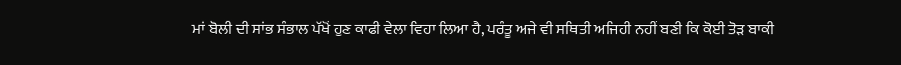ਮਾਂ ਬੋਲੀ ਦੀ ਸਾਂਭ ਸੰਭਾਲ ਪੱਖੋਂ ਹੁਣ ਕਾਫੀ ਵੇਲਾ ਵਿਹਾ ਲਿਆ ਹੈ, ਪਰੰਤੂ ਅਜੇ ਵੀ ਸਥਿਤੀ ਅਜਿਹੀ ਨਹੀਂ ਬਣੀ ਕਿ ਕੋਈ ਤੋੜ ਬਾਕੀ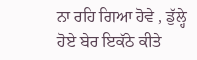ਨਾ ਰਹਿ ਗਿਆ ਹੋਵੇ , ਡੁੱਲ੍ਹੇ ਹੋਏ ਬੇਰ ਇਕੱਠੇ ਕੀਤੇ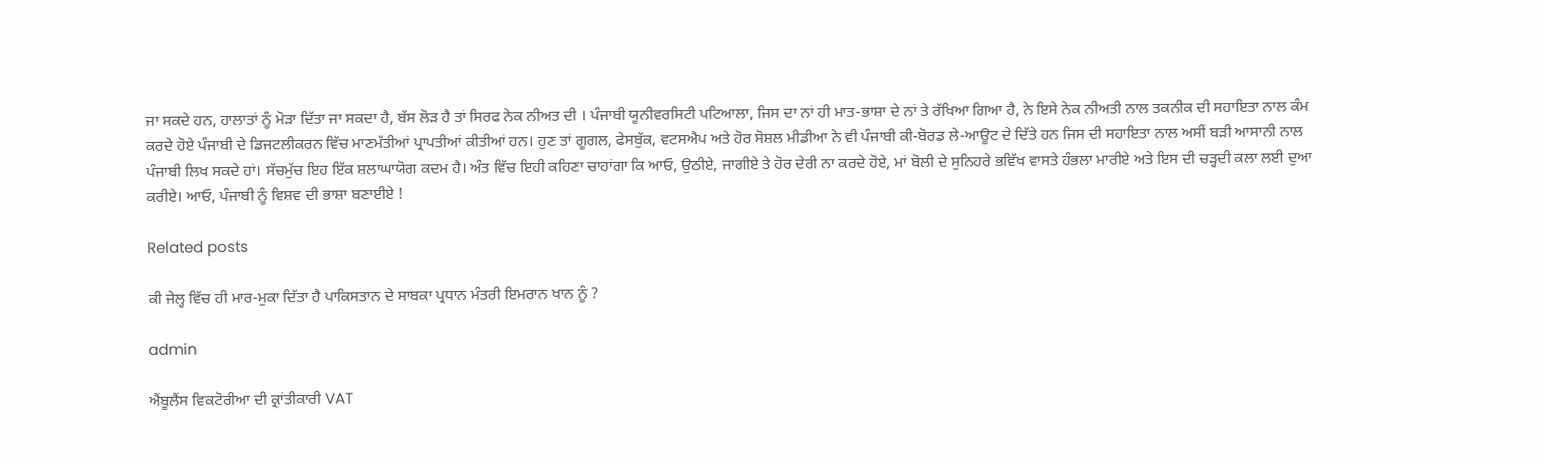ਜਾ ਸਕਦੇ ਹਨ, ਹਾਲਾਤਾਂ ਨੂੰ ਮੋੜਾ ਦਿੱਤਾ ਜਾ ਸਕਦਾ ਹੈ, ਬੱਸ ਲੋੜ ਹੈ ਤਾਂ ਸਿਰਫ ਨੇਕ ਨੀਅਤ ਦੀ । ਪੰਜਾਬੀ ਯੂਨੀਵਰਸਿਟੀ ਪਟਿਆਲਾ, ਜਿਸ ਦਾ ਨਾਂ ਹੀ ਮਾਤ-ਭਾਸ਼ਾ ਦੇ ਨਾਂ ਤੇ ਰੱਖਿਆ ਗਿਆ ਹੈ, ਨੇ ਇਸੇ ਨੇਕ ਨੀਅਤੀ ਨਾਲ ਤਕਨੀਕ ਦੀ ਸਹਾਇਤਾ ਨਾਲ ਕੰਮ ਕਰਦੇ ਹੋਏ ਪੰਜਾਬੀ ਦੇ ਡਿਜਟਲੀਕਰਨ ਵਿੱਚ ਮਾਣਮੱਤੀਆਂ ਪ੍ਰਾਪਤੀਆਂ ਕੀਤੀਆਂ ਹਨ। ਹੁਣ ਤਾਂ ਗੂਗਲ, ਫੇਸਬੁੱਕ, ਵਟਸਐਪ ਅਤੇ ਹੋਰ ਸੋਸ਼ਲ ਮੀਡੀਆ ਨੇ ਵੀ ਪੰਜਾਬੀ ਕੀ-ਬੋਰਡ ਲੇ-ਆਊਟ ਦੇ ਦਿੱਤੇ ਹਨ ਜਿਸ ਦੀ ਸਹਾਇਤਾ ਨਾਲ ਅਸੀਂ ਬੜੀ ਆਸਾਨੀ ਨਾਲ ਪੰਜਾਬੀ ਲਿਖ ਸਕਦੇ ਹਾਂ। ਸੱਚਮੁੱਚ ਇਹ ਇੱਕ ਸ਼ਲਾਘਾਯੋਗ ਕਦਮ ਹੈ। ਅੰਤ ਵਿੱਚ ਇਹੀ ਕਹਿਣਾ ਚਾਹਾਂਗਾ ਕਿ ਆਓ, ਉਠੀਏ, ਜਾਗੀਏ ਤੇ ਹੋਰ ਦੇਰੀ ਨਾ ਕਰਦੇ ਹੋਏ, ਮਾਂ ਬੋਲੀ ਦੇ ਸੁਨਿਹਰੇ ਭਵਿੱਖ ਵਾਸਤੇ ਹੰਭਲਾ ਮਾਰੀਏ ਅਤੇ ਇਸ ਦੀ ਚੜ੍ਹਦੀ ਕਲਾ ਲਈ ਦੁਆ ਕਰੀਏ। ਆਓ, ਪੰਜਾਬੀ ਨੂੰ ਵਿਸ਼ਵ ਦੀ ਭਾਸ਼ਾ ਬਣਾਈਏ !

Related posts

ਕੀ ਜੇਲ੍ਹ ਵਿੱਚ ਹੀ ਮਾਰ-ਮੁਕਾ ਦਿੱਤਾ ਹੈ ਪਾਕਿਸਤਾਨ ਦੇ ਸਾਬਕਾ ਪ੍ਰਧਾਨ ਮੰਤਰੀ ਇਮਰਾਨ ਖਾਨ ਨੂੰ ?

admin

ਐਂਬੂਲੈਂਸ ਵਿਕਟੋਰੀਆ ਦੀ ਕ੍ਰਾਂਤੀਕਾਰੀ VAT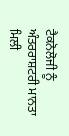ਟੈਕਨੋਲੋਜੀ ਨੂੰ ਅੰਤਰਰਾਸ਼ਟਰੀ ਮਾਨਤਾ ਮਿਲੀ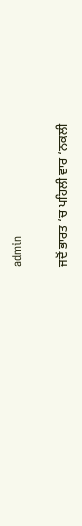admin

ਜਦੋਂ ਭਾਰਤ ‘ਚ ਪਹਿਲੀ ਵਾਰ ‘ਨਕਲੀ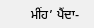ਮੀਂਹ’ ਪੈਂਦਾ-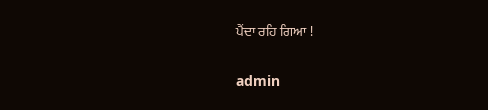ਪੈਂਦਾ ਰਹਿ ਗਿਆ !

admin